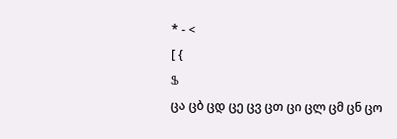* - <
[ {
Ֆ
ცა ცბ ცდ ცე ცვ ცთ ცი ცლ ცმ ცნ ცო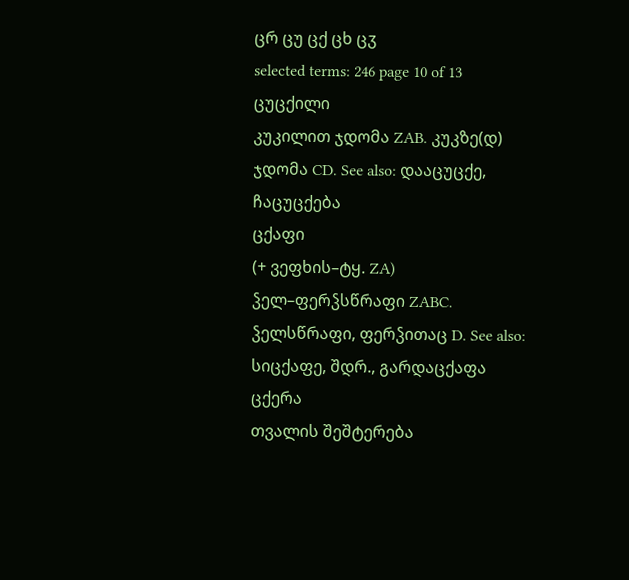ცრ ცუ ცქ ცხ ცჳ
selected terms: 246 page 10 of 13
ცუცქილი
კუკილით ჯდომა ZAB. კუკზე(დ) ჯდომა CD. See also: დააცუცქე, ჩაცუცქება
ცქაფი
(+ ვეფხის–ტყ. ZA) ჴელ–ფერჴსწრაფი ZABC. ჴელსწრაფი, ფერჴითაც D. See also: სიცქაფე, შდრ., გარდაცქაფა
ცქერა
თვალის შეშტერება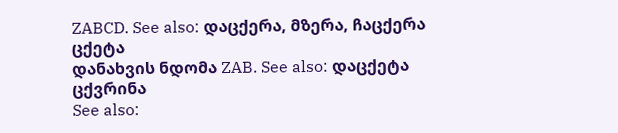ZABCD. See also: დაცქერა, მზერა, ჩაცქერა
ცქეტა
დანახვის ნდომა ZAB. See also: დაცქეტა
ცქვრინა
See also: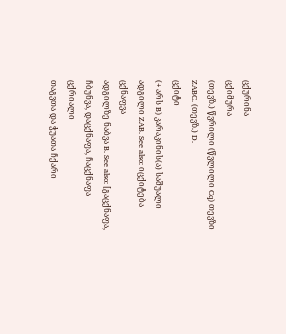ცქურინა
ცქიმურა
(თევზ.) წვრილი (წვლილი Cq) თევზი ZABC. (თევზ.) D.
ცქიტი
(+ არს B) კარაკინის(ა) საშუალი ადგილი ZAB. See also: იცქიტება
ცქნაფვა
ადგილზე ნაბვა B. See also: [გაცქნაფა, ჩბუნვა, დაცქნაფა, ჩაცქნაფა
ცქრიალი
თაგვთა და ჭუათა ჩქარი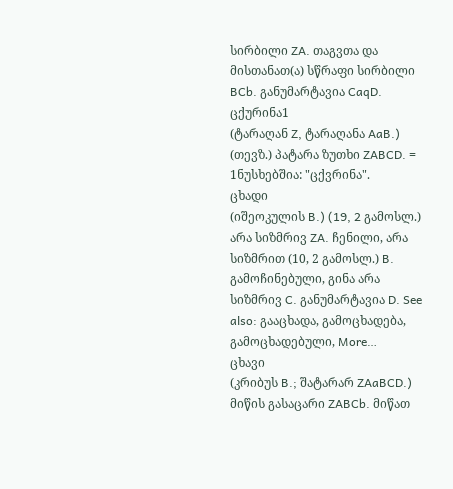სირბილი ZA. თაგვთა და მისთანათ(ა) სწრაფი სირბილი BCb. განუმარტავია CaqD.
ცქურინა1
(ტარაღან Z, ტარაღანა AaB.) (თევზ.) პატარა ზუთხი ZABCD. = 1ნუსხებშია: "ცქვრინა".
ცხადი
(იშეოკულის B.) (19, 2 გამოსლ.) არა სიზმრივ ZA. ჩენილი, არა სიზმრით (10, 2 გამოსლ.) B. გამოჩინებული, გინა არა სიზმრივ C. განუმარტავია D. See also: გააცხადა, გამოცხადება, გამოცხადებული, More…
ცხავი
(კრიბუს B.; შატარარ ZAaBCD.) მიწის გასაცარი ZABCb. მიწათ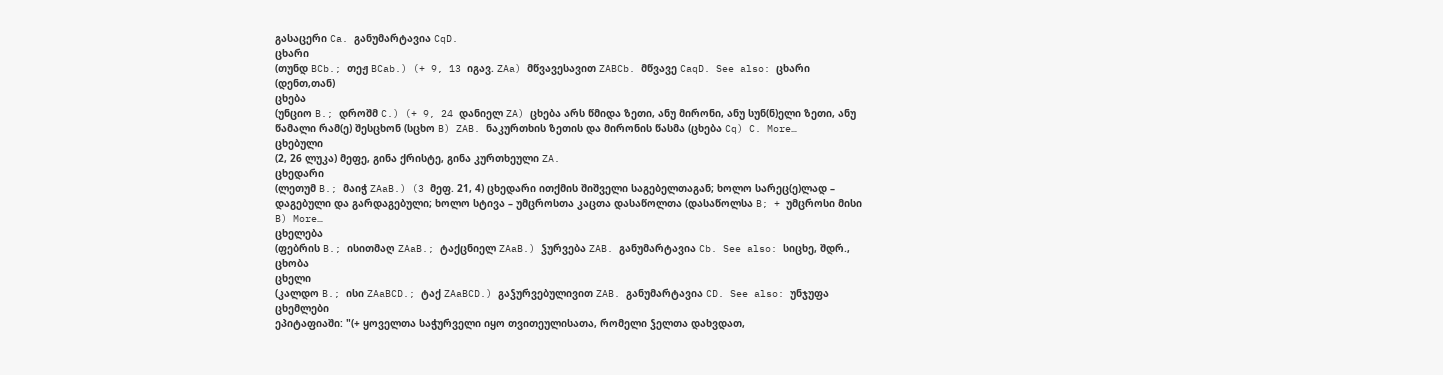გასაცერი Ca. განუმარტავია CqD.
ცხარი
(თუნდ BCb.; თეჟ BCab.) (+ 9, 13 იგავ. ZAa) მწვავესავით ZABCb. მწვავე CaqD. See also: ცხარი (დენთ,თან)
ცხება
(უნციო B.; დროშმ C.) (+ 9, 24 დანიელ ZA) ცხება არს წმიდა ზეთი, ანუ მირონი, ანუ სუნ(ნ)ელი ზეთი, ანუ წამალი რამ(ე) შესცხონ (სცხო B) ZAB. ნაკურთხის ზეთის და მირონის წასმა (ცხება Cq) C. More…
ცხებული
(2, 26 ლუკა) მეფე, გინა ქრისტე, გინა კურთხეული ZA.
ცხედარი
(ლეთუმ B.; მაიჭ ZAaB.) (3 მეფ. 21, 4) ცხედარი ითქმის შიშველი საგებელთაგან; ხოლო სარეც(ე)ლად – დაგებული და გარდაგებული; ხოლო სტივა – უმცროსთა კაცთა დასაწოლთა (დასაწოლსა B; + უმცროსი მისი B) More…
ცხელება
(ფებრის B.; ისითმაღ ZAaB.; ტაქცნიელ ZAaB.) ჴურვება ZAB. განუმარტავია Cb. See also: სიცხე, შდრ., ცხობა
ცხელი
(კალდო B.; ისი ZAaBCD.; ტაქ ZAaBCD.) გაჴურვებულივით ZAB. განუმარტავია CD. See also: უნჯუფა
ცხემლები
ეპიტაფიაში: "(+ ყოველთა საჭურველი იყო თვითეულისათა, რომელი ჴელთა დახვდათ,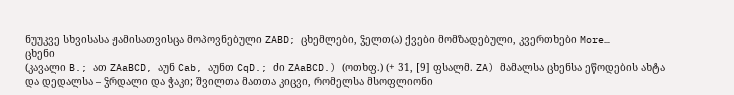ნუუკვე სხვისასა ჟამისათვისცა მოპოვნებული ZABD; ცხემლები, ჴელთ(ა) ქვები მომზადებული, კვერთხები More…
ცხენი
(კავალი B.; ათ ZAaBCD, აუნ Cab, აუნთ CqD.; ძი ZAaBCD.) (ოთხფ.) (+ 31, [9] ფსალმ. ZA) მამალსა ცხენსა ეწოდების ახტა და დედალსა – ჴრდალი და ჭაკი; შვილთა მათთა კიცვი, რომელსა მსოფლიონი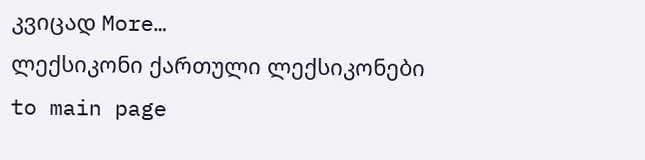კვიცად More…
ლექსიკონი ქართული ლექსიკონები
to main page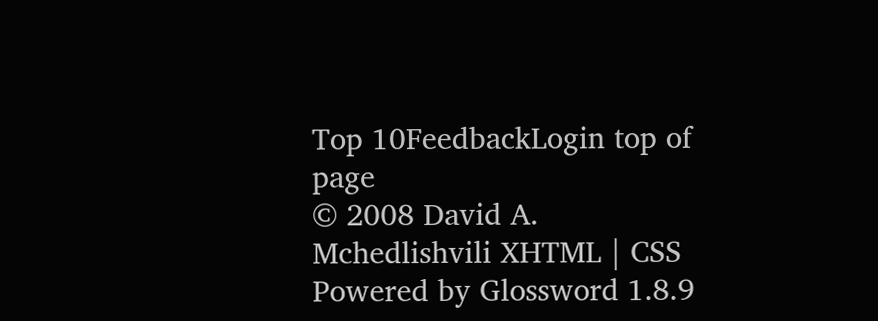Top 10FeedbackLogin top of page
© 2008 David A. Mchedlishvili XHTML | CSS Powered by Glossword 1.8.9